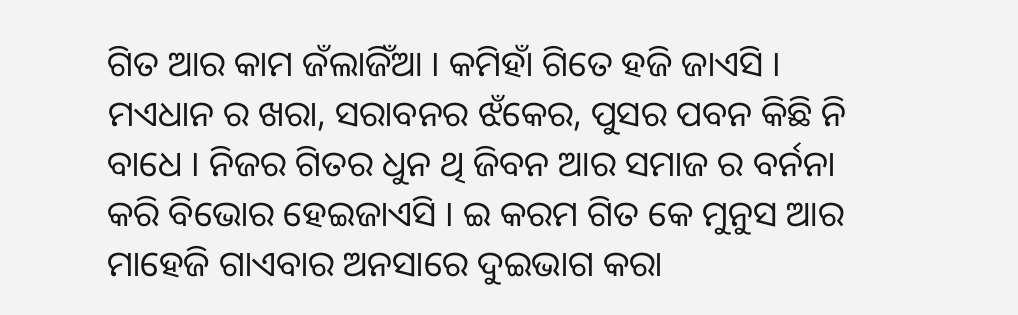ଗିତ ଆର କାମ ଜଁଲାଜିଁଆ । କମିହାଁ ଗିତେ ହଜି ଜାଏସି । ମଏଧାନ ର ଖରା, ସରାବନର ଝଁକେର, ପୁସର ପବନ କିଛି ନି ବାଧେ । ନିଜର ଗିତର ଧୁନ ଥି ଜିବନ ଆର ସମାଜ ର ବର୍ନନା କରି ବିଭୋର ହେଇଜାଏସି । ଇ କରମ ଗିତ କେ ମୁନୁସ ଆର ମାହେଜି ଗାଏବାର ଅନସାରେ ଦୁଇଭାଗ କରା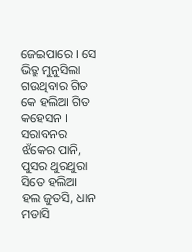ଜେଇପାରେ । ସେ ଭିତ୍ରୁ ମୁନୁସିଲା ଗଉଥିବାର ଗିତ କେ ହଲିଆ ଗିତ କହେସନ । ସରାବନର ଝଁକେର ପାନି, ପୁସର ଥୁରଥୁରା ସିତେ ହଲିଆ ହଲ ଜୁତସି, ଧାନ ମଡାସି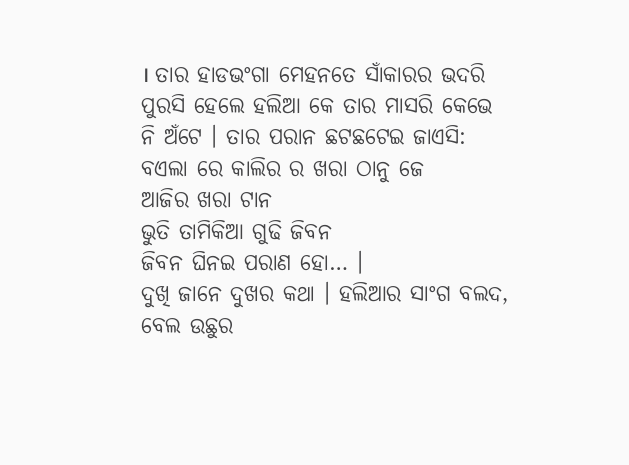। ତାର ହାଡଭଂଗା ମେହନତେ ସାଁକାରର ଭଦରି ପୁରସି ହେଲେ ହଲିଆ କେ ତାର ମାସରି କେଭେ ନି ଅଁଟେ । ତାର ପରାନ ଛଟଛଟେଇ ଜାଏସି:
ବଏଲା ରେ କାଲିର ର ଖରା ଠାନୁ ଜେ
ଆଜିର ଖରା ଟାନ
ଭୁତି ତାମିକିଆ ଗୁଢି ଜିବନ
ଜିବନ ଘିନଇ ପରାଣ ହୋ… ।
ଦୁଖି ଜାନେ ଦୁଖର କଥା । ହଲିଆର ସାଂଗ ବଲଦ, ବେଲ ଉଛୁର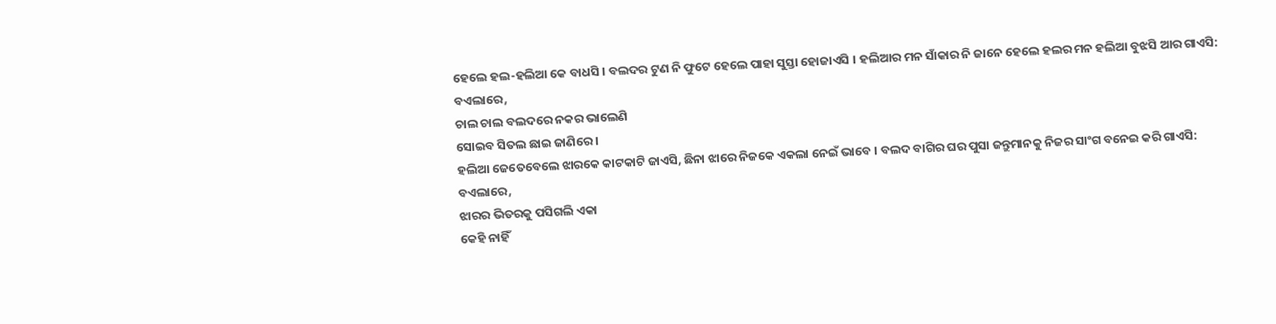ହେଲେ ହଲ-ହଲିଆ କେ ବାଧସି । ବଲଦର ଟୁଣ ନି ଫୁଟେ ହେଲେ ପାହା ସୁସ୍ତା ହୋଜାଏସି । ହଲିଆର ମନ ସାଁକାର ନି ଜାନେ ହେଲେ ହଲର ମନ ହଲିଆ ବୁଝସି ଆର ଗାଏସି:
ବଏଲାରେ,
ଚାଲ ଚାଲ ବଲଦରେ ନକର ଭାଲେଣି
ସୋଇବ ସିତଲ ଛାଇ ଜାଣିରେ ।
ହଲିଆ ଜେତେବେଲେ ଝାରକେ କାଟକାଟି ଜାଏସି, ଛିନା ଝାରେ ନିଜକେ ଏକଲା ନେଇଁ ଭାବେ । ବଲଦ ବାଗିର ଘର ପୁସା ଜନ୍ତୁମାନକୁ ନିଜର ସାଂଗ ବନେଇ କରି ଗାଏସି:
ବଏଲାରେ,
ଝାରର ଭିତରକୁ ପସିଗଲି ଏକା
କେହି ନାହିଁ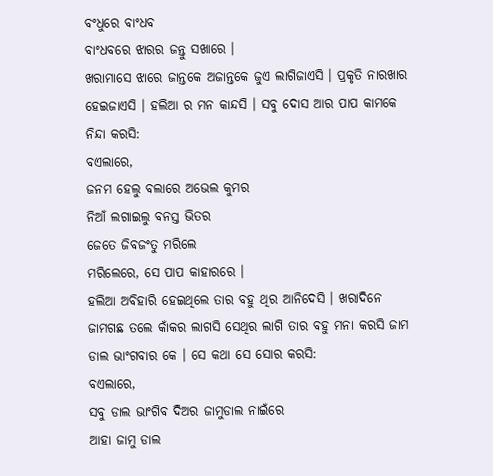ବଂଧୁରେ ବାଂଧବ
ବାଂଧବରେ ଝାରର ଜନ୍ତୁ ସଖାରେ ।
ଖରାମାସେ ଝାରେ ଜାନ୍ତକେ ଅଜାନ୍ତକେ ଜୁଏ ଲାଗିଜାଏସି । ପ୍ରକୃତି ନାରଖାର ହେଇଜାଏସି । ହଲିଆ ର ମନ କାନ୍ଦସି । ସବୁ ଦୋସ ଆର ପାପ କାମକେ ନିନ୍ଦା କରସି:
ବଏଲାରେ,
ଜନମ ହେଲୁ ବଲାରେ ଅଭେଲ କୁମର
ନିଆଁ ଲଗାଇଲୁ ବନସ୍ତ ଭିତର
ଜେତେ ଜିବଜଂତୁ ମରିଲେ
ମରିଲେରେ, ସେ ପାପ କାହାରରେ ।
ହଲିଆ ଅବିହାରି ହେଇଥିଲେ ତାର ବହୁ ଥିର ଆନିଦେସି । ଖରାଦିନେ ଜାମଗଛ ତଲେ କାଁକର ଲାଗସି ସେଥିର ଲାଗି ତାର ବହୁ ମନା କରସି ଜାମ ଡାଲ ଭାଂଗବାର କେ । ସେ କଥା ସେ ସୋର କରସି:
ବଏଲାରେ,
ସବୁ ଡାଲ ଭାଂଗିବ ଦିଅର ଜାମୁଡାଲ ନାଇଁରେ
ଆହା ଜାମୁ ଡାଲ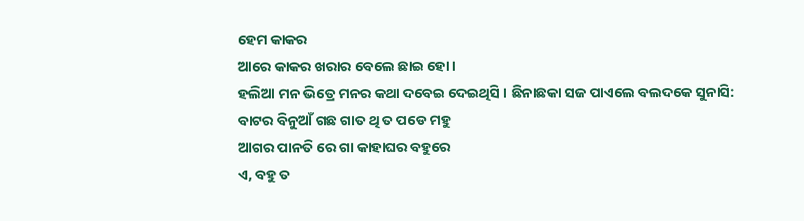ହେମ କାକର
ଆରେ କାକର ଖରାର ବେଲେ ଛାଇ ହୋ ।
ହଲିଆ ମନ ଭିତ୍ରେ ମନର କଥା ଦବେଇ ଦେଇଥିସି । ଛିନାଛକା ସଜ ପାଏଲେ ବଲଦକେ ସୁନାସି:
ବାଟର ବିନୁଆଁ ଗଛ ଗାତ ଥି ତ ପଡେ ମହୁ
ଆଗର ପାନତି ରେ ଗା କାହାଘର ବହୁରେ
ଏ, ବହୁ ତ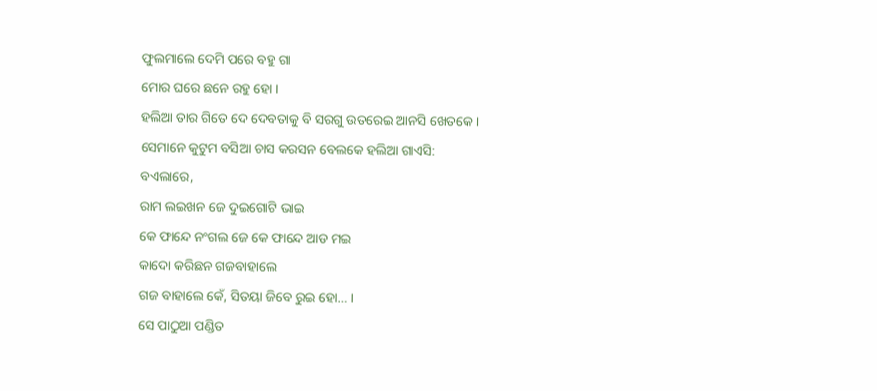ଫୁଲମାଲେ ଦେମି ପରେ ବହୁ ଗା
ମୋର ଘରେ ଛନେ ରହୁ ହୋ ।
ହଲିଆ ତାର ଗିତେ ଦେ ଦେବତାକୁ ବି ସରଗୁ ଉତରେଇ ଆନସି ଖେତକେ ।
ସେମାନେ କୁଟୁମ ବସିଆ ଚାସ କରସନ ବେଲକେ ହଲିଆ ଗାଏସି:
ବଏଲାରେ,
ରାମ ଲଇଖନ ଜେ ଦୁଇଗୋଟି ଭାଇ
କେ ଫାନ୍ଦେ ନଂଗଲ ଜେ କେ ଫାନ୍ଦେ ଆଡ ମଇ
କାଦୋ କରିଛନ ଗଜବାହାଲେ
ଗଜ ବାହାଲେ କେଁ, ସିତୟା ଜିବେ ରୁଇ ହୋ… ।
ସେ ପାଠୁଆ ପଣ୍ଡିତ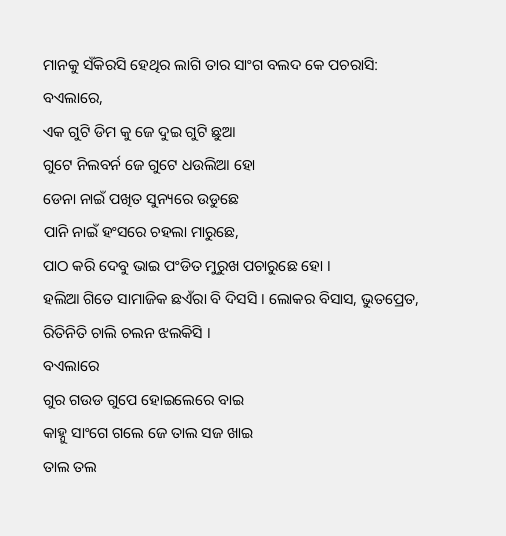ମାନକୁ ସଁକିରସି ହେଥିର ଲାଗି ତାର ସାଂଗ ବଲଦ କେ ପଚରାସି:
ବଏଲାରେ,
ଏକ ଗୁଟି ଡିମ କୁ ଜେ ଦୁଇ ଗୁଟି ଛୁଆ
ଗୁଟେ ନିଲବର୍ନ ଜେ ଗୁଟେ ଧଉଲିଆ ହୋ
ଡେନା ନାଇଁ ପଖିତ ସୁନ୍ୟରେ ଉଡୁଛେ
ପାନି ନାଇଁ ହଂସରେ ଚହଲା ମାରୁଛେ,
ପାଠ କରି ଦେବୁ ଭାଇ ପଂଡିତ ମୁରୁଖ ପଚାରୁଛେ ହୋ ।
ହଲିଆ ଗିତେ ସାମାଜିକ ଛଏଁରା ବି ଦିସସି । ଲୋକର ବିସାସ, ଭୁତପ୍ରେତ, ରିତିନିତି ଚାଲି ଚଲନ ଝଲକିସି ।
ବଏଲାରେ
ଗୁର ଗଉଡ ଗୁପେ ହୋଇଲେରେ ବାଇ
କାହ୍ନୁ ସାଂଗେ ଗଲେ ଜେ ତାଲ ସଜ ଖାଇ
ତାଲ ତଲ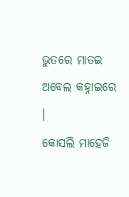ଭୁତରେ ମାତଇ ଅବେଲ କହ୍ନାଇରେ ।
କୋସଲି ମାହେଜି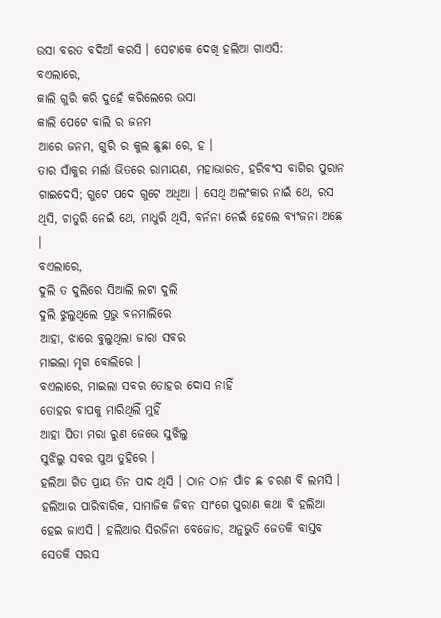ଉସା ବରତ ବଦିଆଁ କରସି । ସେଟାକେ ଦେଖି ହଲିଆ ଗାଏସି:
ବଏଲାରେ,
କାଲି ଗୁରି କରି ଦୁହେଁ କରିଲେରେ ଉସା
କାଲି ପେଟେ ବାଲି ର ଜନମ
ଆରେ ଜନମ, ଗୁରି ର କୁଲ ଛୁଛା ରେ, ହ ।
ତାର ସାଁକୁର ମର୍ଲା ଭିତରେ ରାମାୟଣ, ମହାଭାରତ, ହରିବଂସ ବାଗିର ପୁରାନ ଗାଇଦେସି; ଗୁଟେ ପଦେ ଗୁଟେ ଅଧିଆ । ସେଥି ଅଲଂକାର ନାଇଁ ଥେ, ରସ ଥିସି, ଚାତୁରି ନେଇଁ ଥେ, ମାଧୁରି ଥିସି, ବର୍ନନା ନେଇଁ ହେଲେ ବ୍ୟଂଜନା ଅଛେ ।
ବଏଲାରେ,
ଦୁଲି ତ ଦୁଲିରେ ସିଆଲି ଲଟା ଦୁଲି
ଦୁଲି ଝୁଲୁଥିଲେ ପ୍ରଭୁ ବନମାଲିରେ
ଆହା, ଝାରେ ବୁଲୁଥିଲା ଜାରା ସବର
ମାଇଲା ମୃଗ ବୋଲିରେ ।
ବଏଲାରେ, ମାଇଲା ସବର ତୋହର ଦୋସ ନାହିଁ
ତୋହର ବାପକୁ ମାରିଥିଲିଁ ମୁହିଁ
ଆହା ପିତା ମରା ରୁଣ ଜେଭେ ସୁଝିଲୁ
ସୁଝିଲୁ ସବର ପୁଅ ତୁହିରେ ।
ହଲିଆ ଗିତ ପ୍ରାୟ ତିନ ପାଦ ଥିସି । ଠାନ ଠାନ ପାଁଚ ଛ ଚରଣ ବି ଲମସି । ହଲିଆର ପାରିବାରିକ, ସାମାଜିକ ଜିବନ ସାଂଗେ ପୁରାଣ କଥା ବି ହଲିଆ ହେଇ ଜାଏସି । ହଲିଆର ସିରଜିନା ବେଜୋଡ, ଅନୁଭୁତି ଜେତକି ବାସ୍ତବ ସେତକି ସରସ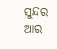ସୁନ୍ଦର ଆର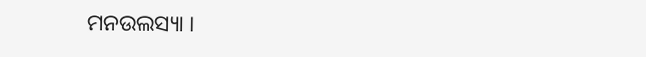ମନଉଲସ୍ୟା ।